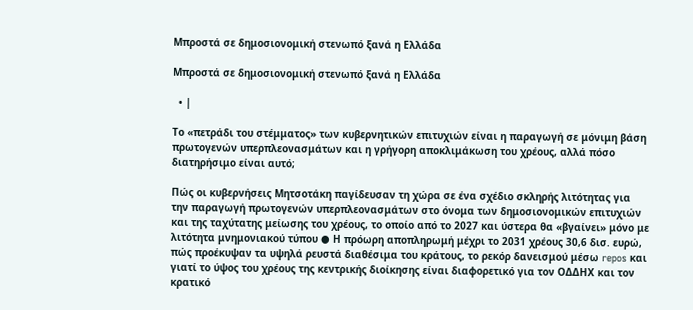Μπροστά σε δημοσιονομική στενωπό ξανά η Ελλάδα

Μπροστά σε δημοσιονομική στενωπό ξανά η Ελλάδα

  • |

Το «πετράδι του στέμματος» των κυβερνητικών επιτυχιών είναι η παραγωγή σε μόνιμη βάση πρωτογενών υπερπλεονασμάτων και η γρήγορη αποκλιμάκωση του χρέους, αλλά πόσο διατηρήσιμο είναι αυτό;

Πώς οι κυβερνήσεις Μητσοτάκη παγίδευσαν τη χώρα σε ένα σχέδιο σκληρής λιτότητας για την παραγωγή πρωτογενών υπερπλεονασμάτων στο όνομα των δημοσιονομικών επιτυχιών και της ταχύτατης μείωσης του χρέους, το οποίο από το 2027 και ύστερα θα «βγαίνει» μόνο με λιτότητα μνημονιακού τύπου ● Η πρόωρη αποπληρωμή μέχρι το 2031 χρέους 30,6 δισ. ευρώ, πώς προέκυψαν τα υψηλά ρευστά διαθέσιμα του κράτους, το ρεκόρ δανεισμού μέσω repos και γιατί το ύψος του χρέους της κεντρικής διοίκησης είναι διαφορετικό για τον ΟΔΔΗΧ και τον κρατικό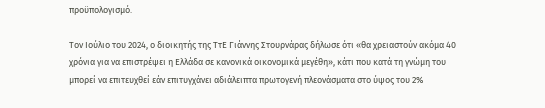προϋπολογισμό.

Τον Ιούλιο του 2024, ο διοικητής της ΤτΕ Γιάννης Στουρνάρας δήλωσε ότι «θα χρειαστούν ακόμα 40 χρόνια για να επιστρέψει η Ελλάδα σε κανονικά οικονομικά μεγέθη», κάτι που κατά τη γνώμη του μπορεί να επιτευχθεί εάν επιτυγχάνει αδιάλειπτα πρωτογενή πλεονάσματα στο ύψος του 2%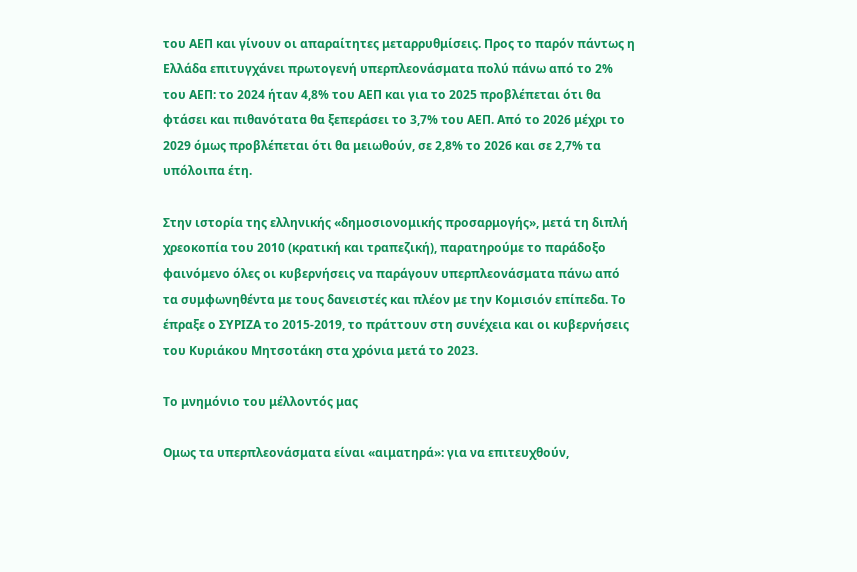του ΑΕΠ και γίνουν οι απαραίτητες μεταρρυθμίσεις. Προς το παρόν πάντως η Ελλάδα επιτυγχάνει πρωτογενή υπερπλεονάσματα πολύ πάνω από το 2% του ΑΕΠ: το 2024 ήταν 4,8% του ΑΕΠ και για το 2025 προβλέπεται ότι θα φτάσει και πιθανότατα θα ξεπεράσει το 3,7% του ΑΕΠ. Από το 2026 μέχρι το 2029 όμως προβλέπεται ότι θα μειωθούν, σε 2,8% το 2026 και σε 2,7% τα υπόλοιπα έτη.

Στην ιστορία της ελληνικής «δημοσιονομικής προσαρμογής», μετά τη διπλή χρεοκοπία του 2010 (κρατική και τραπεζική), παρατηρούμε το παράδοξο φαινόμενο όλες οι κυβερνήσεις να παράγουν υπερπλεονάσματα πάνω από τα συμφωνηθέντα με τους δανειστές και πλέον με την Κομισιόν επίπεδα. Το έπραξε ο ΣΥΡΙΖΑ το 2015-2019, το πράττουν στη συνέχεια και οι κυβερνήσεις του Κυριάκου Μητσοτάκη στα χρόνια μετά το 2023.

Το μνημόνιο του μέλλοντός μας

Ομως τα υπερπλεονάσματα είναι «αιματηρά»: για να επιτευχθούν,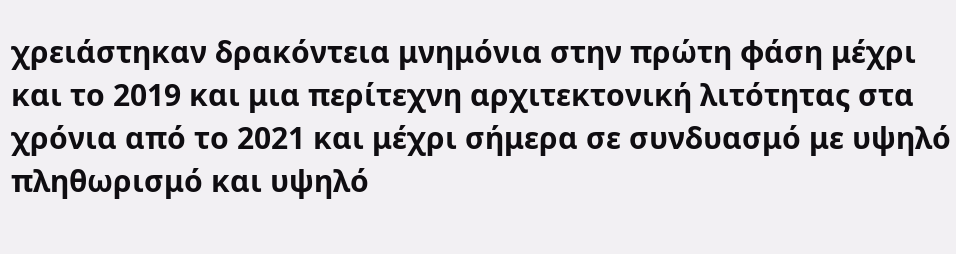χρειάστηκαν δρακόντεια μνημόνια στην πρώτη φάση μέχρι και το 2019 και μια περίτεχνη αρχιτεκτονική λιτότητας στα χρόνια από το 2021 και μέχρι σήμερα σε συνδυασμό με υψηλό πληθωρισμό και υψηλό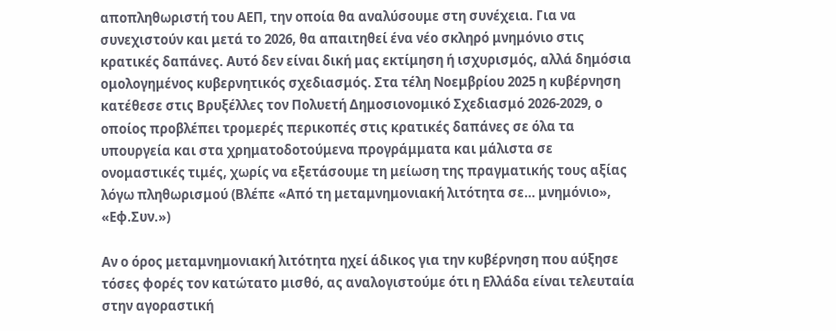αποπληθωριστή του ΑΕΠ, την οποία θα αναλύσουμε στη συνέχεια. Για να συνεχιστούν και μετά το 2026, θα απαιτηθεί ένα νέο σκληρό μνημόνιο στις κρατικές δαπάνες. Αυτό δεν είναι δική μας εκτίμηση ή ισχυρισμός, αλλά δημόσια ομολογημένος κυβερνητικός σχεδιασμός. Στα τέλη Νοεμβρίου 2025 η κυβέρνηση κατέθεσε στις Βρυξέλλες τον Πολυετή Δημοσιονομικό Σχεδιασμό 2026-2029, ο οποίος προβλέπει τρομερές περικοπές στις κρατικές δαπάνες σε όλα τα υπουργεία και στα χρηματοδοτούμενα προγράμματα και μάλιστα σε ονομαστικές τιμές, χωρίς να εξετάσουμε τη μείωση της πραγματικής τους αξίας λόγω πληθωρισμού (Βλέπε «Από τη μεταμνημονιακή λιτότητα σε… μνημόνιο», «Εφ.Συν.»)

Αν ο όρος μεταμνημονιακή λιτότητα ηχεί άδικος για την κυβέρνηση που αύξησε τόσες φορές τον κατώτατο μισθό, ας αναλογιστούμε ότι η Ελλάδα είναι τελευταία στην αγοραστική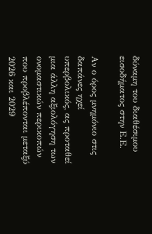δύναμη του διαθέσιμου εισοδήματος στην Ε.Ε.

Αν ο όρος μνημόνιο στις δαπάνες ηχεί υπερβολικός, ας προταθεί μια άλλη αξιολόγηση των ονομαστικών περικοπών που προβλέπονται μεταξύ 2026 και 2029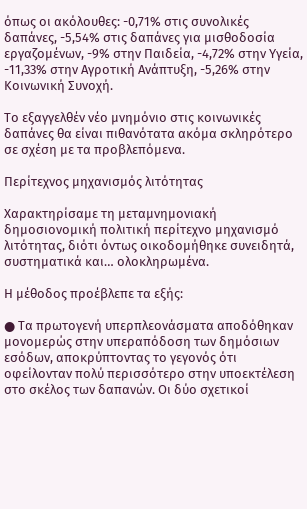όπως οι ακόλουθες: -0,71% στις συνολικές δαπάνες, -5,54% στις δαπάνες για μισθοδοσία εργαζομένων, -9% στην Παιδεία, -4,72% στην Υγεία, -11,33% στην Αγροτική Ανάπτυξη, -5,26% στην Κοινωνική Συνοχή.

Το εξαγγελθέν νέο μνημόνιο στις κοινωνικές δαπάνες θα είναι πιθανότατα ακόμα σκληρότερο σε σχέση με τα προβλεπόμενα.

Περίτεχνος μηχανισμός λιτότητας

Χαρακτηρίσαμε τη μεταμνημονιακή δημοσιονομική πολιτική περίτεχνο μηχανισμό λιτότητας, διότι όντως οικοδομήθηκε συνειδητά, συστηματικά και… ολοκληρωμένα.

Η μέθοδος προέβλεπε τα εξής:

● Τα πρωτογενή υπερπλεονάσματα αποδόθηκαν μονομερώς στην υπεραπόδοση των δημόσιων εσόδων, αποκρύπτοντας το γεγονός ότι οφείλονταν πολύ περισσότερο στην υποεκτέλεση στο σκέλος των δαπανών. Οι δύο σχετικοί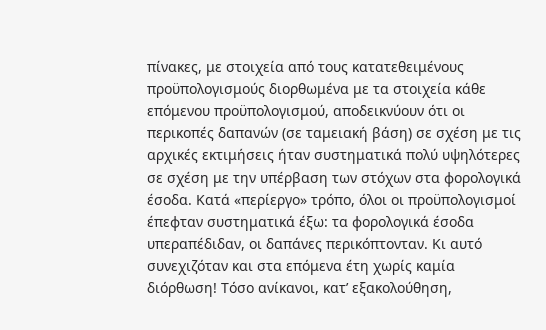πίνακες, με στοιχεία από τους κατατεθειμένους προϋπολογισμούς διορθωμένα με τα στοιχεία κάθε επόμενου προϋπολογισμού, αποδεικνύουν ότι οι περικοπές δαπανών (σε ταμειακή βάση) σε σχέση με τις αρχικές εκτιμήσεις ήταν συστηματικά πολύ υψηλότερες σε σχέση με την υπέρβαση των στόχων στα φορολογικά έσοδα. Κατά «περίεργο» τρόπο, όλοι οι προϋπολογισμοί έπεφταν συστηματικά έξω: τα φορολογικά έσοδα υπεραπέδιδαν, οι δαπάνες περικόπτονταν. Κι αυτό συνεχιζόταν και στα επόμενα έτη χωρίς καμία διόρθωση! Τόσο ανίκανοι, κατ’ εξακολούθηση,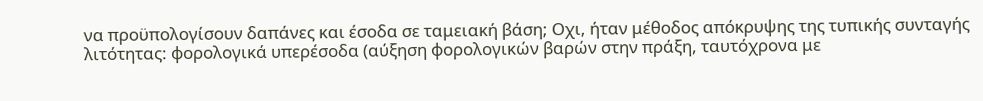να προϋπολογίσουν δαπάνες και έσοδα σε ταμειακή βάση; Οχι, ήταν μέθοδος απόκρυψης της τυπικής συνταγής λιτότητας: φορολογικά υπερέσοδα (αύξηση φορολογικών βαρών στην πράξη, ταυτόχρονα με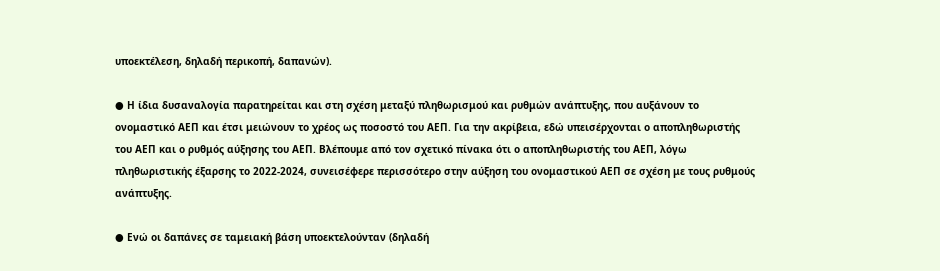υποεκτέλεση, δηλαδή περικοπή, δαπανών).

● Η ίδια δυσαναλογία παρατηρείται και στη σχέση μεταξύ πληθωρισμού και ρυθμών ανάπτυξης, που αυξάνουν το ονομαστικό ΑΕΠ και έτσι μειώνουν το χρέος ως ποσοστό του ΑΕΠ. Για την ακρίβεια, εδώ υπεισέρχονται ο αποπληθωριστής του ΑΕΠ και ο ρυθμός αύξησης του ΑΕΠ. Βλέπουμε από τον σχετικό πίνακα ότι ο αποπληθωριστής του ΑΕΠ, λόγω πληθωριστικής έξαρσης το 2022-2024, συνεισέφερε περισσότερο στην αύξηση του ονομαστικού ΑΕΠ σε σχέση με τους ρυθμούς ανάπτυξης.

● Ενώ οι δαπάνες σε ταμειακή βάση υποεκτελούνταν (δηλαδή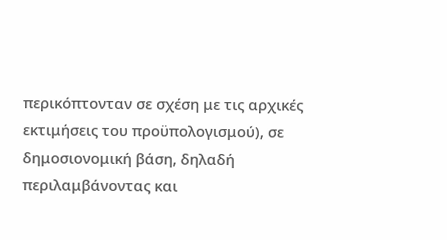περικόπτονταν σε σχέση με τις αρχικές εκτιμήσεις του προϋπολογισμού), σε δημοσιονομική βάση, δηλαδή περιλαμβάνοντας και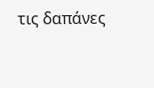τις δαπάνες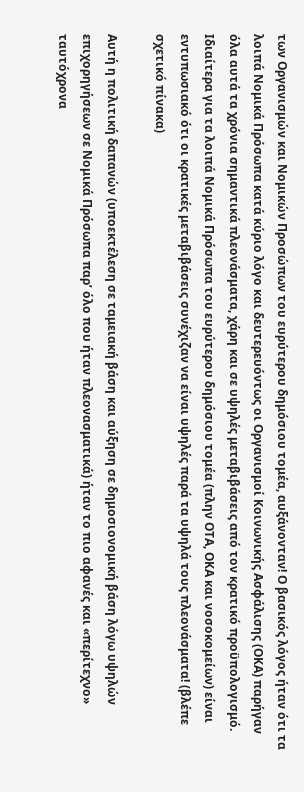των Οργανισμών και Νομικών Προσώπων του ευρύτερου δημόσιου τομέα, αυξάνονταν! Ο βασικός λόγος ήταν ότι τα λοιπά Νομικά Πρόσωπα κατά κύριο λόγο και δευτερευόντως οι Οργανισμοί Κοινωνικής Ασφάλισης (ΟΚΑ) παρήγαν όλα αυτά τα χρόνια σημαντικά πλεονάσματα, χάρη και σε υψηλές μεταβιβάσεις από τον κρατικό προϋπολογισμό. Ιδιαίτερα για τα λοιπά Νομικά Πρόσωπα του ευρύτερου δημόσιου τομέα (πλην ΟΤΑ, ΟΚΑ και νοσοκομείων) είναι εντυπωσιακό ότι οι κρατικές μεταβιβάσεις συνέχιζαν να είναι υψηλές παρά τα υψηλά τους πλεονάσματα! (βλέπε σχετικό πίνακα)

Αυτή η πολιτική δαπανών (υποεκτέλεση σε ταμειακή βάση και αύξηση σε δημοσιονομική βάση λόγω υψηλών επιχορηγήσεων σε Νομικά Πρόσωπα παρ’ όλο που ήταν πλεονασματικά) ήταν το πιο αφανές και «περίτεχνο» ταυτόχρονα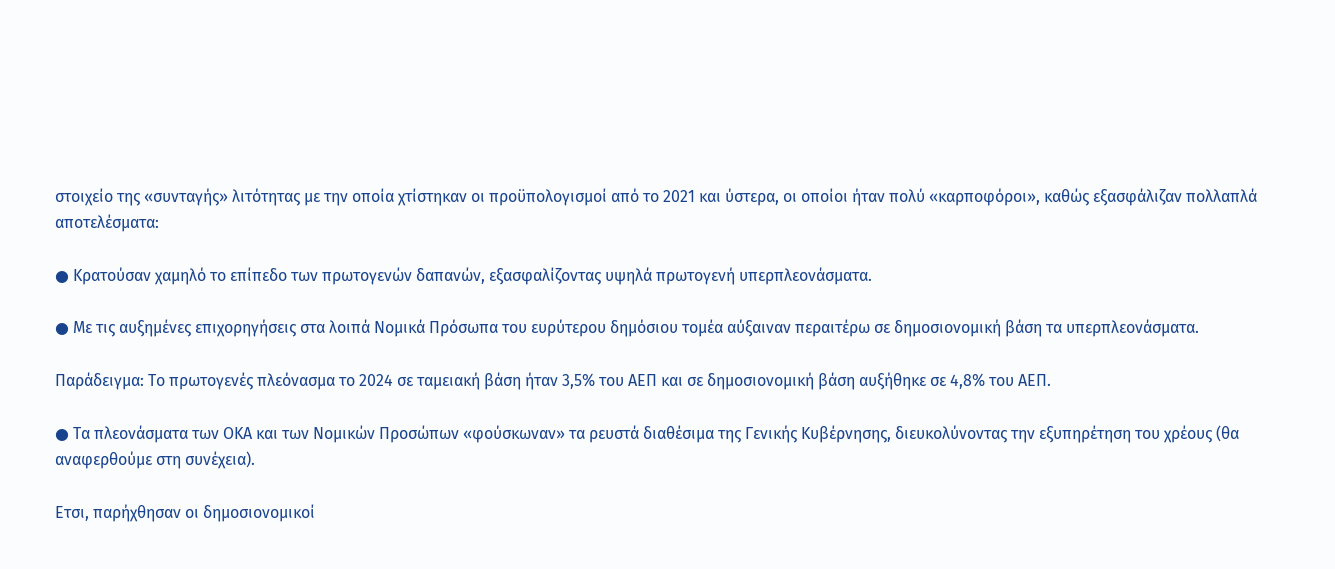στοιχείο της «συνταγής» λιτότητας με την οποία χτίστηκαν οι προϋπολογισμοί από το 2021 και ύστερα, οι οποίοι ήταν πολύ «καρποφόροι», καθώς εξασφάλιζαν πολλαπλά αποτελέσματα:

● Κρατούσαν χαμηλό το επίπεδο των πρωτογενών δαπανών, εξασφαλίζοντας υψηλά πρωτογενή υπερπλεονάσματα.

● Με τις αυξημένες επιχορηγήσεις στα λοιπά Νομικά Πρόσωπα του ευρύτερου δημόσιου τομέα αύξαιναν περαιτέρω σε δημοσιονομική βάση τα υπερπλεονάσματα.

Παράδειγμα: Το πρωτογενές πλεόνασμα το 2024 σε ταμειακή βάση ήταν 3,5% του ΑΕΠ και σε δημοσιονομική βάση αυξήθηκε σε 4,8% του ΑΕΠ.

● Τα πλεονάσματα των ΟΚΑ και των Νομικών Προσώπων «φούσκωναν» τα ρευστά διαθέσιμα της Γενικής Κυβέρνησης, διευκολύνοντας την εξυπηρέτηση του χρέους (θα αναφερθούμε στη συνέχεια).

Ετσι, παρήχθησαν οι δημοσιονομικοί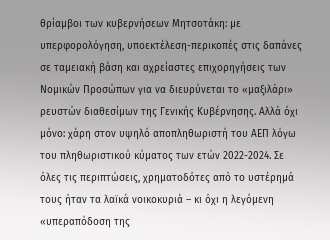θρίαμβοι των κυβερνήσεων Μητσοτάκη: με υπερφορολόγηση, υποεκτέλεση-περικοπές στις δαπάνες σε ταμειακή βάση και αχρείαστες επιχορηγήσεις των Νομικών Προσώπων για να διευρύνεται το «μαξιλάρι» ρευστών διαθεσίμων της Γενικής Κυβέρνησης. Αλλά όχι μόνο: χάρη στον υψηλό αποπληθωριστή του ΑΕΠ λόγω του πληθωριστικού κύματος των ετών 2022-2024. Σε όλες τις περιπτώσεις, χρηματοδότες από το υστέρημά τους ήταν τα λαϊκά νοικοκυριά – κι όχι η λεγόμενη «υπεραπόδοση της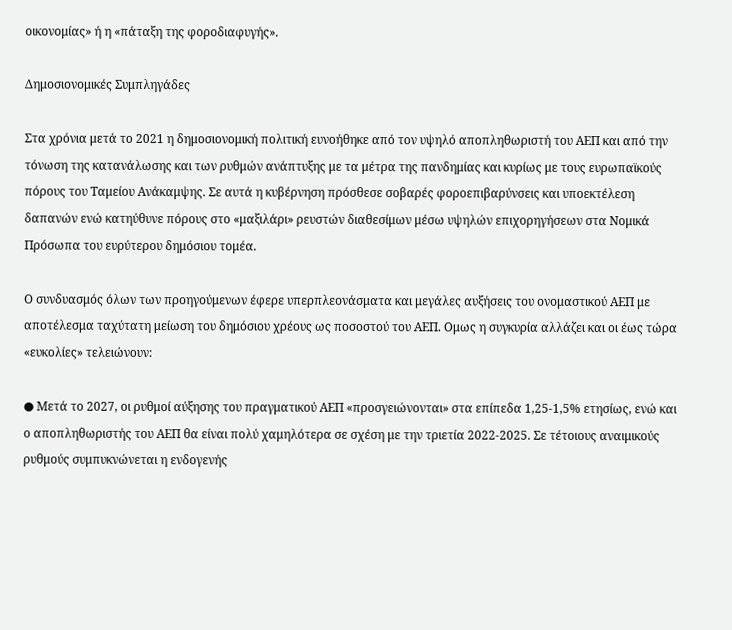οικονομίας» ή η «πάταξη της φοροδιαφυγής».

Δημοσιονομικές Συμπληγάδες

Στα χρόνια μετά το 2021 η δημοσιονομική πολιτική ευνοήθηκε από τον υψηλό αποπληθωριστή του ΑΕΠ και από την τόνωση της κατανάλωσης και των ρυθμών ανάπτυξης με τα μέτρα της πανδημίας και κυρίως με τους ευρωπαϊκούς πόρους του Ταμείου Ανάκαμψης. Σε αυτά η κυβέρνηση πρόσθεσε σοβαρές φοροεπιβαρύνσεις και υποεκτέλεση δαπανών ενώ κατηύθυνε πόρους στο «μαξιλάρι» ρευστών διαθεσίμων μέσω υψηλών επιχορηγήσεων στα Νομικά Πρόσωπα του ευρύτερου δημόσιου τομέα.

Ο συνδυασμός όλων των προηγούμενων έφερε υπερπλεονάσματα και μεγάλες αυξήσεις του ονομαστικού ΑΕΠ με αποτέλεσμα ταχύτατη μείωση του δημόσιου χρέους ως ποσοστού του ΑΕΠ. Ομως η συγκυρία αλλάζει και οι έως τώρα «ευκολίες» τελειώνουν:

● Μετά το 2027, οι ρυθμοί αύξησης του πραγματικού ΑΕΠ «προσγειώνονται» στα επίπεδα 1,25-1,5% ετησίως, ενώ και ο αποπληθωριστής του ΑΕΠ θα είναι πολύ χαμηλότερα σε σχέση με την τριετία 2022-2025. Σε τέτοιους αναιμικούς ρυθμούς συμπυκνώνεται η ενδογενής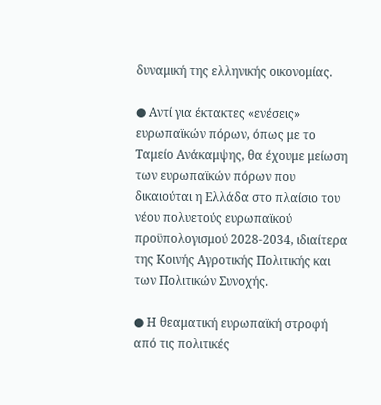δυναμική της ελληνικής οικονομίας.

● Αντί για έκτακτες «ενέσεις» ευρωπαϊκών πόρων, όπως με το Ταμείο Ανάκαμψης, θα έχουμε μείωση των ευρωπαϊκών πόρων που δικαιούται η Ελλάδα στο πλαίσιο του νέου πολυετούς ευρωπαϊκού προϋπολογισμού 2028-2034, ιδιαίτερα της Κοινής Αγροτικής Πολιτικής και των Πολιτικών Συνοχής.

● Η θεαματική ευρωπαϊκή στροφή από τις πολιτικές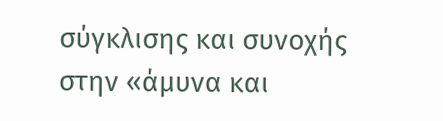σύγκλισης και συνοχής στην «άμυνα και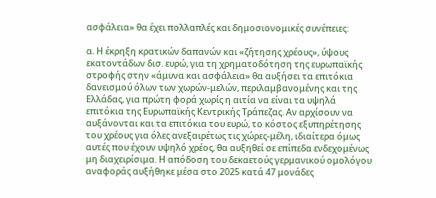ασφάλεια» θα έχει πολλαπλές και δημοσιονομικές συνέπειες:

α. Η έκρηξη κρατικών δαπανών και «ζήτησης χρέους», ύψους εκατοντάδων δισ. ευρώ, για τη χρηματοδότηση της ευρωπαϊκής στροφής στην «άμυνα και ασφάλεια» θα αυξήσει τα επιτόκια δανεισμού όλων των χωρών-μελών, περιλαμβανομένης και της Ελλάδας, για πρώτη φορά χωρίς η αιτία να είναι τα υψηλά επιτόκια της Ευρωπαϊκής Κεντρικής Τράπεζας. Αν αρχίσουν να αυξάνονται και τα επιτόκια του ευρώ, το κόστος εξυπηρέτησης του χρέους για όλες ανεξαιρέτως τις χώρες-μέλη, ιδιαίτερα όμως αυτές που έχουν υψηλό χρέος, θα αυξηθεί σε επίπεδα ενδεχομένως μη διαχειρίσιμα. Η απόδοση του δεκαετούς γερμανικού ομολόγου αναφοράς αυξήθηκε μέσα στο 2025 κατά 47 μονάδες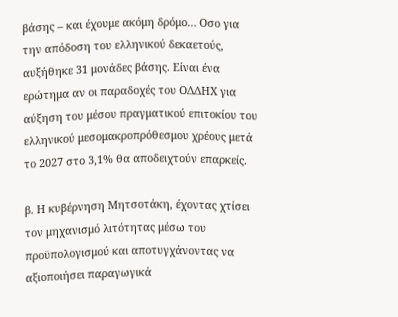βάσης – και έχουμε ακόμη δρόμο… Οσο για την απόδοση του ελληνικού δεκαετούς, αυξήθηκε 31 μονάδες βάσης. Είναι ένα ερώτημα αν οι παραδοχές του ΟΔΔΗΧ για αύξηση του μέσου πραγματικού επιτοκίου του ελληνικού μεσομακροπρόθεσμου χρέους μετά το 2027 στο 3,1% θα αποδειχτούν επαρκείς.

β. Η κυβέρνηση Μητσοτάκη, έχοντας χτίσει τον μηχανισμό λιτότητας μέσω του προϋπολογισμού και αποτυγχάνοντας να αξιοποιήσει παραγωγικά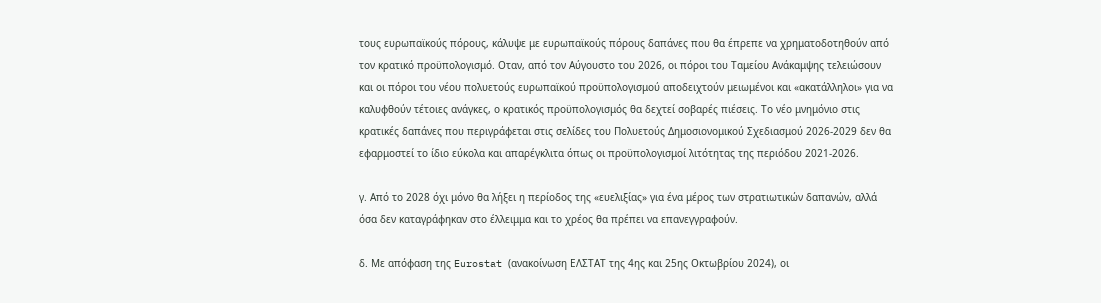τους ευρωπαϊκούς πόρους, κάλυψε με ευρωπαϊκούς πόρους δαπάνες που θα έπρεπε να χρηματοδοτηθούν από τον κρατικό προϋπολογισμό. Οταν, από τον Αύγουστο του 2026, οι πόροι του Ταμείου Ανάκαμψης τελειώσουν και οι πόροι του νέου πολυετούς ευρωπαϊκού προϋπολογισμού αποδειχτούν μειωμένοι και «ακατάλληλοι» για να καλυφθούν τέτοιες ανάγκες, ο κρατικός προϋπολογισμός θα δεχτεί σοβαρές πιέσεις. Το νέο μνημόνιο στις κρατικές δαπάνες που περιγράφεται στις σελίδες του Πολυετούς Δημοσιονομικού Σχεδιασμού 2026-2029 δεν θα εφαρμοστεί το ίδιο εύκολα και απαρέγκλιτα όπως οι προϋπολογισμοί λιτότητας της περιόδου 2021-2026.

γ. Από το 2028 όχι μόνο θα λήξει η περίοδος της «ευελιξίας» για ένα μέρος των στρατιωτικών δαπανών, αλλά όσα δεν καταγράφηκαν στο έλλειμμα και το χρέος θα πρέπει να επανεγγραφούν.

δ. Με απόφαση της Eurostat (ανακοίνωση ΕΛΣΤΑΤ της 4ης και 25ης Οκτωβρίου 2024), οι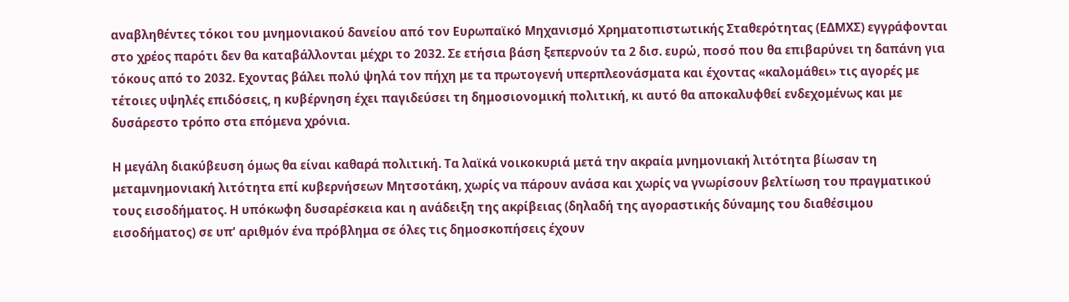αναβληθέντες τόκοι του μνημονιακού δανείου από τον Ευρωπαϊκό Μηχανισμό Χρηματοπιστωτικής Σταθερότητας (ΕΔΜΧΣ) εγγράφονται στο χρέος παρότι δεν θα καταβάλλονται μέχρι το 2032. Σε ετήσια βάση ξεπερνούν τα 2 δισ. ευρώ, ποσό που θα επιβαρύνει τη δαπάνη για τόκους από το 2032. Εχοντας βάλει πολύ ψηλά τον πήχη με τα πρωτογενή υπερπλεονάσματα και έχοντας «καλομάθει» τις αγορές με τέτοιες υψηλές επιδόσεις, η κυβέρνηση έχει παγιδεύσει τη δημοσιονομική πολιτική, κι αυτό θα αποκαλυφθεί ενδεχομένως και με δυσάρεστο τρόπο στα επόμενα χρόνια.

Η μεγάλη διακύβευση όμως θα είναι καθαρά πολιτική. Τα λαϊκά νοικοκυριά μετά την ακραία μνημονιακή λιτότητα βίωσαν τη μεταμνημονιακή λιτότητα επί κυβερνήσεων Μητσοτάκη, χωρίς να πάρουν ανάσα και χωρίς να γνωρίσουν βελτίωση του πραγματικού τους εισοδήματος. Η υπόκωφη δυσαρέσκεια και η ανάδειξη της ακρίβειας (δηλαδή της αγοραστικής δύναμης του διαθέσιμου εισοδήματος) σε υπ’ αριθμόν ένα πρόβλημα σε όλες τις δημοσκοπήσεις έχουν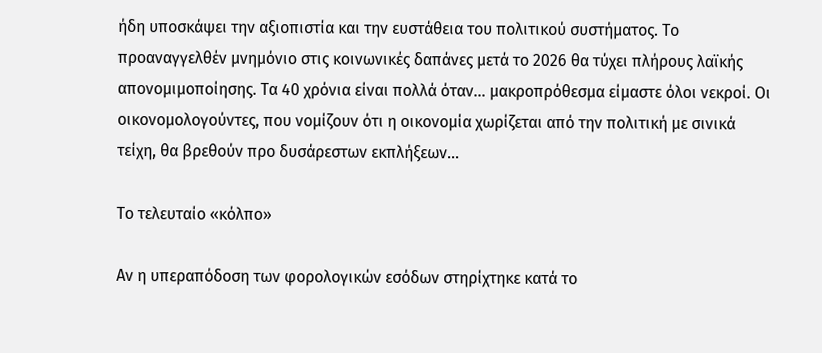ήδη υποσκάψει την αξιοπιστία και την ευστάθεια του πολιτικού συστήματος. Το προαναγγελθέν μνημόνιο στις κοινωνικές δαπάνες μετά το 2026 θα τύχει πλήρους λαϊκής απονομιμοποίησης. Τα 40 χρόνια είναι πολλά όταν… μακροπρόθεσμα είμαστε όλοι νεκροί. Οι οικονομολογούντες, που νομίζουν ότι η οικονομία χωρίζεται από την πολιτική με σινικά τείχη, θα βρεθούν προ δυσάρεστων εκπλήξεων…

Το τελευταίο «κόλπο»

Αν η υπεραπόδοση των φορολογικών εσόδων στηρίχτηκε κατά το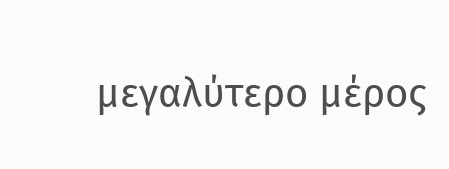μεγαλύτερο μέρος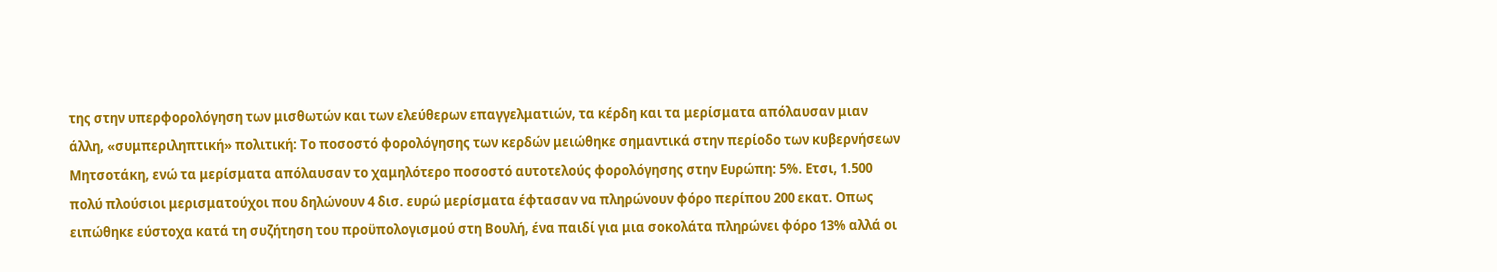της στην υπερφορολόγηση των μισθωτών και των ελεύθερων επαγγελματιών, τα κέρδη και τα μερίσματα απόλαυσαν μιαν άλλη, «συμπεριληπτική» πολιτική: Το ποσοστό φορολόγησης των κερδών μειώθηκε σημαντικά στην περίοδο των κυβερνήσεων Μητσοτάκη, ενώ τα μερίσματα απόλαυσαν το χαμηλότερο ποσοστό αυτοτελούς φορολόγησης στην Ευρώπη: 5%. Ετσι, 1.500 πολύ πλούσιοι μερισματούχοι που δηλώνουν 4 δισ. ευρώ μερίσματα έφτασαν να πληρώνουν φόρο περίπου 200 εκατ. Οπως ειπώθηκε εύστοχα κατά τη συζήτηση του προϋπολογισμού στη Βουλή, ένα παιδί για μια σοκολάτα πληρώνει φόρο 13% αλλά οι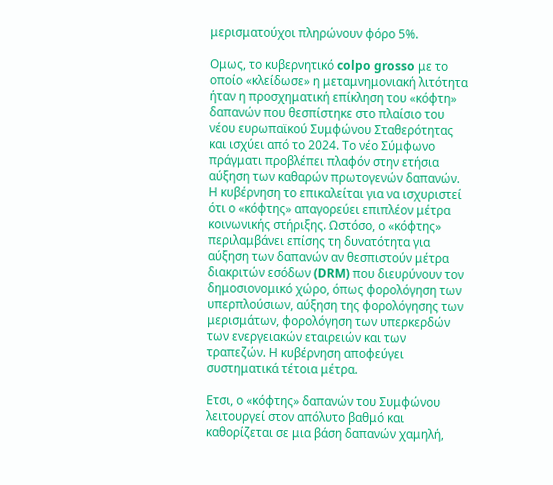μερισματούχοι πληρώνουν φόρο 5%.

Ομως, το κυβερνητικό colpo grosso με το οποίο «κλείδωσε» η μεταμνημονιακή λιτότητα ήταν η προσχηματική επίκληση του «κόφτη» δαπανών που θεσπίστηκε στο πλαίσιο του νέου ευρωπαϊκού Συμφώνου Σταθερότητας και ισχύει από το 2024. Το νέο Σύμφωνο πράγματι προβλέπει πλαφόν στην ετήσια αύξηση των καθαρών πρωτογενών δαπανών. Η κυβέρνηση το επικαλείται για να ισχυριστεί ότι ο «κόφτης» απαγορεύει επιπλέον μέτρα κοινωνικής στήριξης. Ωστόσο, ο «κόφτης» περιλαμβάνει επίσης τη δυνατότητα για αύξηση των δαπανών αν θεσπιστούν μέτρα διακριτών εσόδων (DRM) που διευρύνουν τον δημοσιονομικό χώρο, όπως φορολόγηση των υπερπλούσιων, αύξηση της φορολόγησης των μερισμάτων, φορολόγηση των υπερκερδών των ενεργειακών εταιρειών και των τραπεζών. Η κυβέρνηση αποφεύγει συστηματικά τέτοια μέτρα.

Ετσι, ο «κόφτης» δαπανών του Συμφώνου λειτουργεί στον απόλυτο βαθμό και καθορίζεται σε μια βάση δαπανών χαμηλή,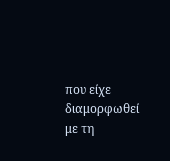που είχε διαμορφωθεί με τη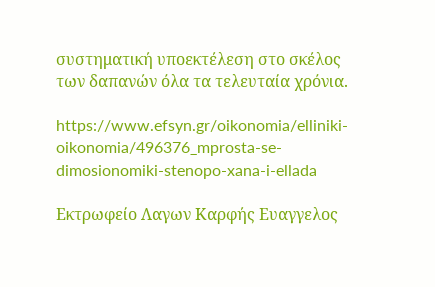συστηματική υποεκτέλεση στο σκέλος των δαπανών όλα τα τελευταία χρόνια.

https://www.efsyn.gr/oikonomia/elliniki-oikonomia/496376_mprosta-se-dimosionomiki-stenopo-xana-i-ellada

Εκτρωφείο Λαγων Καρφής Ευαγγελος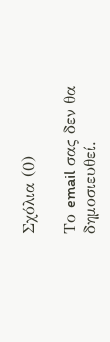Σχόλια (0)

Το email σας δεν θα δημοσιευθεί.